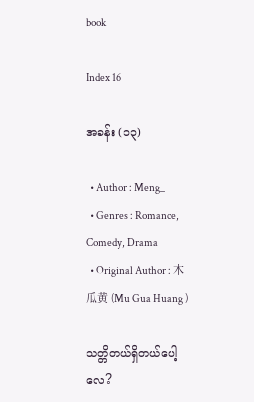book

Index 16

အခန်း (၁၃)

  • Author : Meng_
  • Genres : Romance, Comedy, Drama
  • Original Author : 木瓜黄 (Mu Gua Huang )

သတ္တိတယ်ရှိတယ်ပေါ့လေ?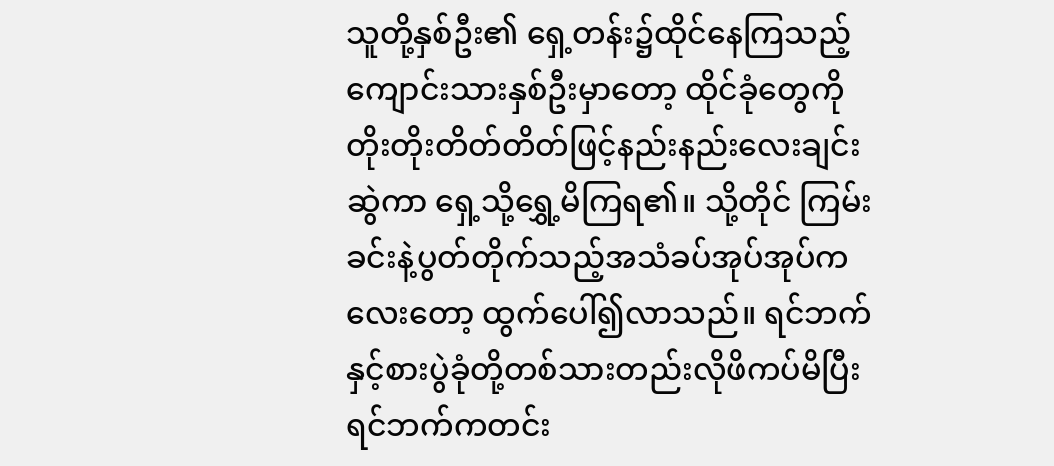သူတို့နှစ်ဦး၏ ရှေ့တန်း၌ထိုင်နေကြသည့် ကျောင်းသားနှစ်ဦးမှာတော့ ထိုင်ခုံတွေကို တိုးတိုးတိတ်တိတ်ဖြင့်နည်းနည်းလေးချင်းဆွဲကာ ရှေ့သို့ရွှေ့မိကြရ၏။ သို့တိုင် ကြမ်းခင်းနဲ့ပွတ်တိုက်သည့်အသံခပ်အုပ်အုပ်ကလေးတော့ ထွက်ပေါ်၍လာသည်။ ရင်ဘက်နှင့်စားပွဲခုံတို့တစ်သားတည်းလိုဖိကပ်မိပြီး ရင်ဘက်ကတင်း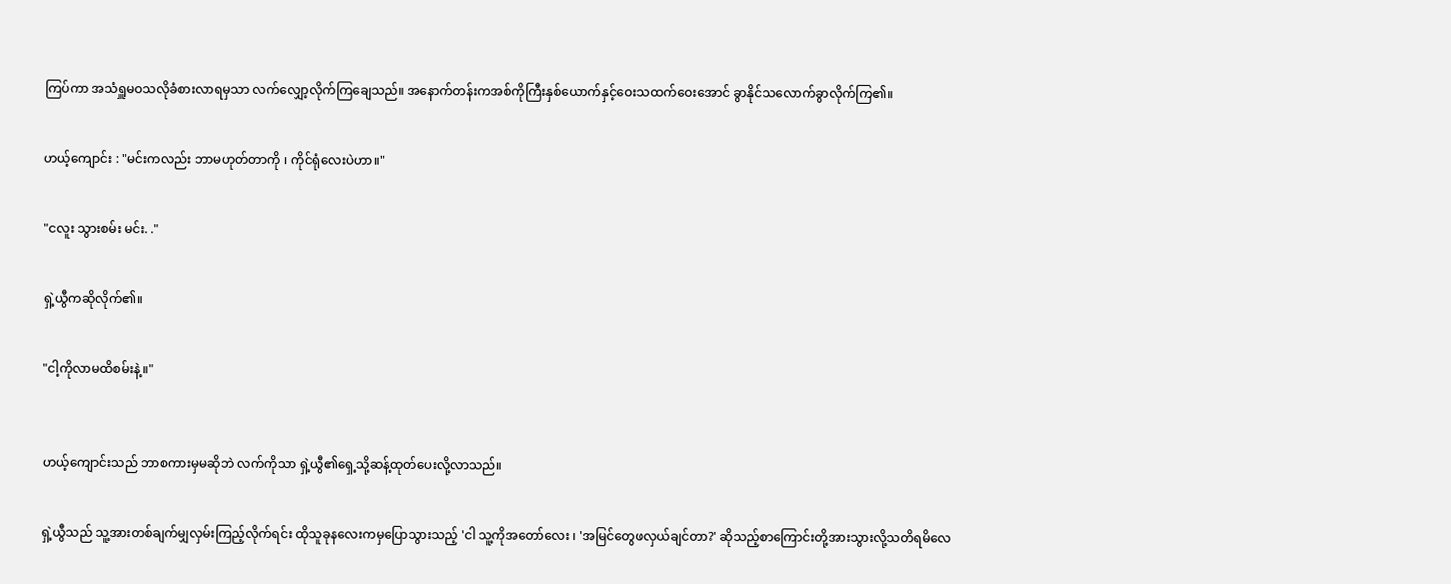ကြပ်ကာ အသံရှူမဝသလိုခံစားလာရမှသာ လက်လျှော့လိုက်ကြချေသည်။ အနောက်တန်းကအစ်ကိုကြီးနှစ်ယောက်နှင့်ဝေးသထက်ဝေးအောင် ခွာနိုင်သလောက်ခွာလိုက်ကြ၏။


ဟယ့်ကျောင်း : "မင်းကလည်း ဘာမဟုတ်တာကို ၊ ကိုင်ရုံလေးပဲဟာ။"


"ငလူး သွားစမ်း မင်း. ."


ရှဲ့ယွီကဆိုလိုက်၏။


"ငါ့ကိုလာမထိစမ်းနဲ့။"



ဟယ့်ကျောင်းသည် ဘာစကားမှမဆိုဘဲ လက်ကိုသာ ရှဲ့ယွီ၏ရှေ့သို့ဆန့်ထုတ်ပေးလို့လာသည်။


ရှဲ့ယွီသည် သူ့အားတစ်ချက်မျှလှမ်းကြည့်လိုက်ရင်း ထိုသူခုနလေးကမှပြောသွားသည့် 'ငါ သူ့ကိုအတော်လေး ၊ 'အမြင်တွေဖလှယ်ချင်တာ?' ဆိုသည့်စာကြောင်းတို့အားသွားလို့သတိရမိလေ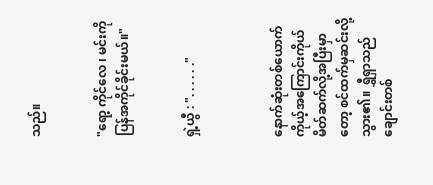သည်။


"ရော့ ကိုင်လေ ၊ မင်းကိုပြန်အကိုင်ခိုင်းမယ်။"


ရှဲ့ယွီ : ". . . . . ."



နောက်ဆုံးတစ်ယောက် ကိုယ့်အကြောင်းကိုယ်မိတ်ဆက်လို့အပြီးမှာတော့ စင်ထက်မှဆင်းလို့သွား၏။ ရွှီရှာသည်ချောင်းတစ်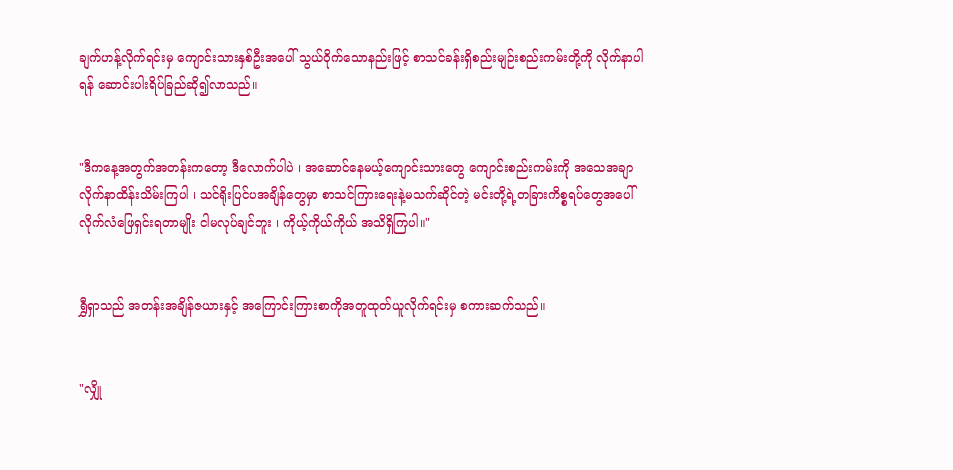ချက်ဟန့်လိုက်ရင်းမှ ကျောင်းသားနှစ်ဦးအပေါ် သွယ်ဝိုက်သောနည်းဖြင့် စာသင်ခန်းရှိစည်းမျဉ်းစည်းကမ်းတို့ကို လိုက်နာပါရန် ဆောင်းပါးရိပ်ခြည်ဆို၍လာသည်။


"ဒီကနေ့အတွက်အတန်းကတော့ ဒီလောက်ပါပဲ ၊ အဆောင်နေမယ့်ကျောင်းသားတွေ ကျောင်းစည်းကမ်းကို အသေအချာလိုက်နာထိန်းသိမ်းကြပါ ၊ သင်ရိုးပြင်ပအချိန်တွေမှာ စာသင်ကြားရေးနဲ့မသက်ဆိုင်တဲ့ မင်းတို့ရဲ့တခြားကိစ္စရပ်တွေအပေါ် လိုက်လံဖြေရှင်းရတာမျိုး ငါမလုပ်ချင်ဘူး ၊ ကိုယ့်ကိုယ်ကိုယ် အသိရှိကြပါ။"


ရွှီရှာသည် အတန်းအချိန်ဇယားနှင့် အကြောင်းကြားစာကိုအတူထုတ်ယူလိုက်ရင်းမှ စကားဆက်သည်။


"လျှို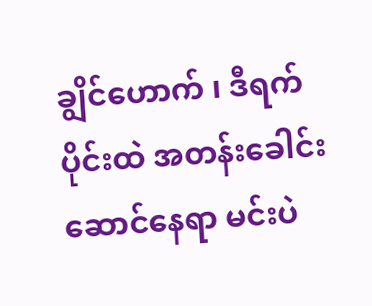ချွိင်ဟောက် ၊ ဒီရက်ပိုင်းထဲ အတန်းခေါင်းဆောင်နေရာ မင်းပဲ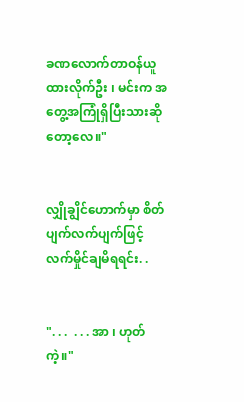ခဏလောက်တာဝန်ယူထားလိုက်ဦး ၊ မင်းက အတွေ့အကြုံရှိပြီးသားဆိုတော့လေ။"


လျှိုချွိင်ဟောက်မှာ စိတ်ပျက်လက်ပျက်ဖြင့် လက်မှိုင်ချမိရရင်း. .


". . .  . . . အာ ၊ ဟုတ်ကဲ့။"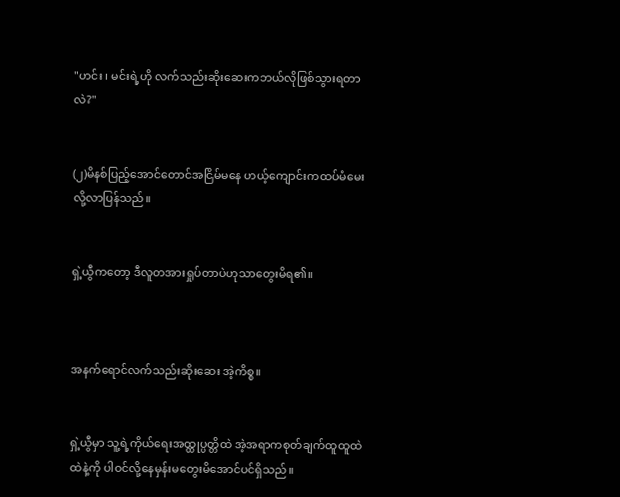"ဟင်း ၊ မင်းရဲ့ဟို လက်သည်းဆိုးဆေးကဘယ်လိုဖြစ်သွားရတာလဲ?"


(၂)မိနစ်ပြည့်အောင်တောင်အငြိမ်မနေ ဟယ့်ကျောင်းကထပ်မံမေးလို့လာပြန်သည်။


ရှဲ့ယွီကတော့ ဒီလူတအားရှုပ်တာပဲဟုသာတွေးမိရ၏။



အနက်ရောင်လက်သည်းဆိုးဆေး အဲ့ကိစ္စ။


ရှဲ့ယွီမှာ သူ့ရဲ့ကိုယ်ရေးအထ္ထုပ္ပတ္တိထဲ အဲ့အရာကစုတ်ချက်ထူထူထဲထဲနဲ့ကို ပါဝင်လို့နေမှန်းမတွေးမိအောင်ပင်ရှိသည်။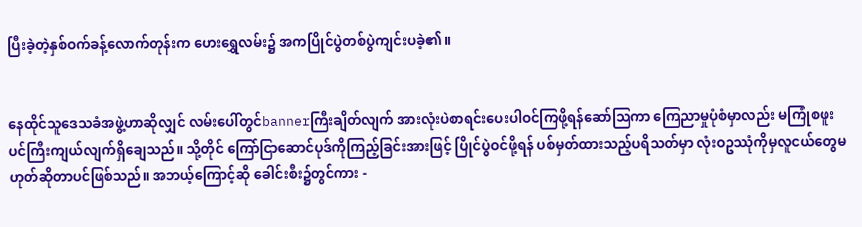ပြီးခဲ့တဲ့နှစ်ဝက်ခန့်လောက်တုန်းက ဟေးရွှေလမ်း၌ အကပြိုင်ပွဲတစ်ပွဲကျင်းပခဲ့၏။


နေထိုင်သူဒေသခံအဖွဲ့ဟာဆိုလျှင် လမ်းပေါ်တွင်bannerကြီးချိတ်လျက် အားလုံးပဲစာရင်းပေးပါဝင်ကြဖို့ရန်ဆော်သြကာ ကြေညာမှုပုံစံမှာလည်း မကြုံစဖူးပင်ကြီးကျယ်လျက်ရှိချေသည်။ သို့တိုင် ကြော်ငြာဆောင်ပုဒ်ကိုကြည့်ခြင်းအားဖြင့် ပြိုင်ပွဲဝင်ဖို့ရန် ပစ်မှတ်ထားသည့်ပရိသတ်မှာ လုံးဝဥဿုံကိုမှလူငယ်တွေမဟုတ်ဆိုတာပင်ဖြစ်သည်။ အဘယ့်ကြောင့်ဆို ခေါင်းစီး၌တွင်ကား -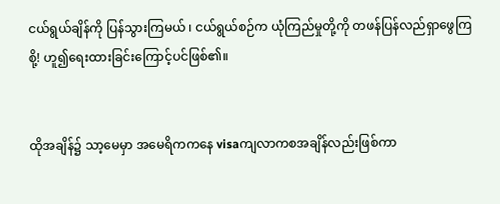ငယ်ရွယ်ချိန်ကို ပြန်သွားကြမယ် ၊ ငယ်ရွယ်စဉ်က ယုံကြည်မှုတို့ကို တဖန်ပြန်လည်ရှာဖွေကြစို့! ဟူ၍ရေးထားခြင်းကြောင့်ပင်ဖြစ်၏။


ထိုအချိန်၌ သာ့မေမှာ အမေရိကကနေ visaကျလာကစအချိန်လည်းဖြစ်ကာ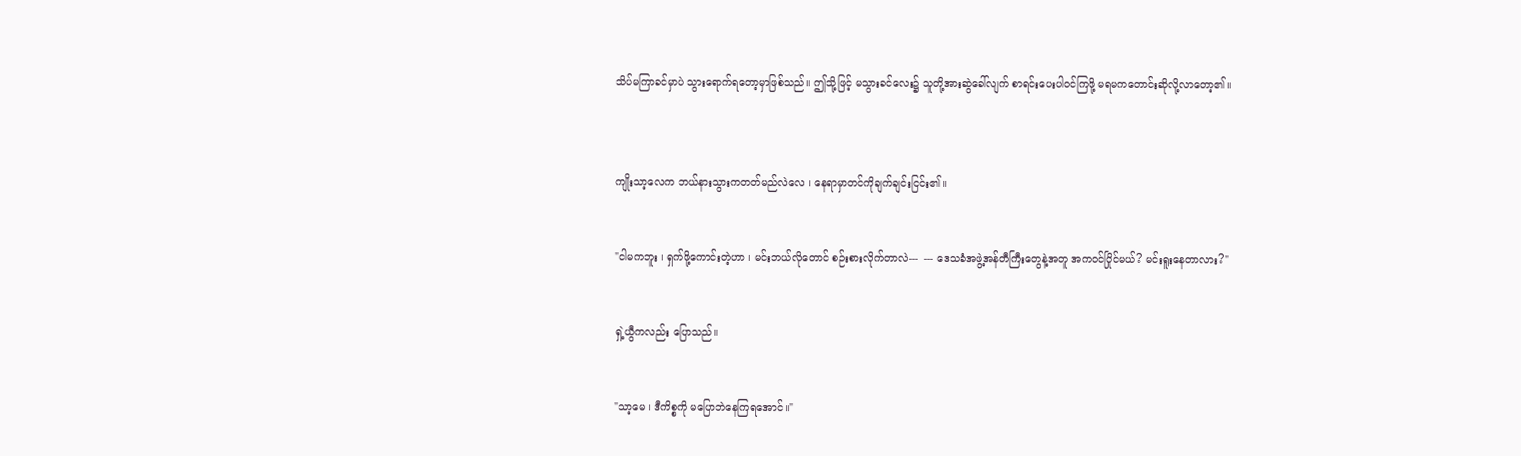သိပ်မကြာခင်မှာပဲ သွားရောက်ရတော့မှာဖြစ်သည်။ ဤသို့ဖြင့် မသွားခင်လေး၌ သူတို့အားဆွဲခေါ်လျက် စာရင်းပေးပါဝင်ကြဖို့ မရမကတောင်းဆိုလို့လာတော့၏။



ကျိုးသာ့လေက ဘယ်နားသွားကတတ်မည်လဲလေ ၊ နေရာမှာတင်ကိုချက်ချင်းငြင်း၏။


"ငါမကဘူး ၊ ရှက်ဖို့ကောင်းတဲ့ဟာ ၊ မင်းဘယ်လိုတောင် စဉ်းစားလိုက်တာလဲ---  --- ဒေသခံအဖွဲ့အန်တီကြီးတွေနဲ့အတူ အကဝင်ပြိုင်မယ်? မင်းရူးနေတာလား?"


ရှဲ့ယွီကလည်း ပြောသည်။


"သာ့မေ ၊ ဒီကိစ္စကို မပြောဘဲနေကြရအောင်။"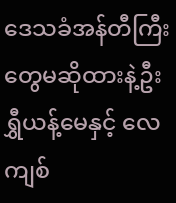ဒေသခံအန်တီကြီးတွေမဆိုထားနဲ့ဦး ရွှီယန့်မေနှင့် လေကျစ်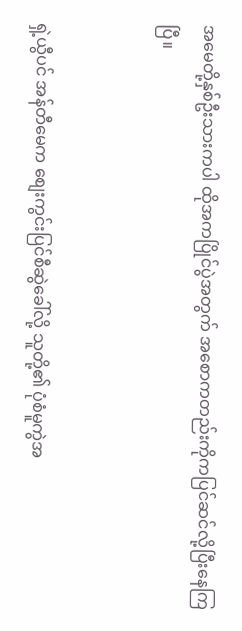အမေတို့နှစ်ဦးသားကပါ ထိုအကပြိုင်ပွဲအတွက် အစောကတည်းကိုကပြင်ဆင်လို့ပြီးနေကြပြီ။


ရှဲ့ယွီပင် အန်တီမေက စျေးကွင်းပြင်စီဆွဲခေါ်လို့ သူတို့၏ ပုံစံမူကွဲအ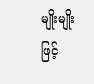မျိုးမျိုးဖြင့်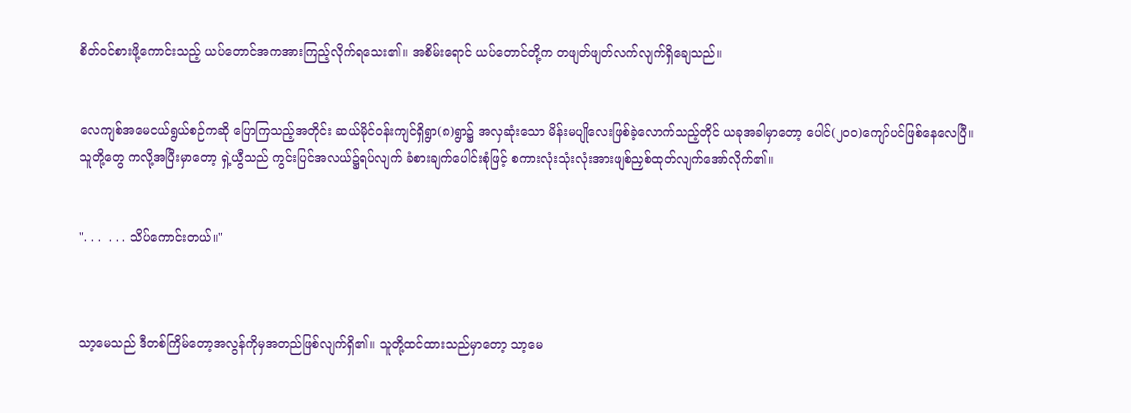စိတ်ဝင်စားဖို့ကောင်းသည့် ယပ်တောင်အကအားကြည့်လိုက်ရသေး၏။ အစိမ်းရောင် ယပ်တောင်တို့က တဖျတ်ဖျတ်လက်လျက်ရှိချေသည်။


လေကျစ်အမေငယ်ရွယ်စဉ်ကဆို ပြောကြသည့်အတိုင်း ဆယ်မိုင်ဝန်းကျင်ရှိရွာ(၈)ရွာ၌ အလှဆုံးသော မိန်းမပျိုလေးဖြစ်ခဲ့လောက်သည့်တိုင် ယခုအခါမှာတော့ ပေါင်(၂၀၀)ကျော်ပင်ဖြစ်နေလေပြီ။ သူတို့တွေ ကလို့အပြီးမှာတော့ ရှဲ့ယွီသည် ကွင်းပြင်အလယ်၌ရပ်လျက် ခံစားချက်ပေါင်းစုံဖြင့် စကားလုံးသုံးလုံးအားဖျစ်ညှစ်ထုတ်လျက်အော်လိုက်၏။


". . .  . . . သိပ်ကောင်းတယ်။"



သာ့မေသည် ဒီတစ်ကြိမ်တော့အလွန်ကိုမှအတည်ဖြစ်လျက်ရှိ၏။ သူတို့ထင်ထားသည်မှာတော့ သာ့မေ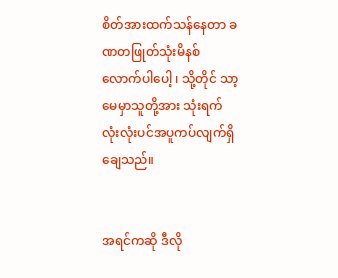စိတ်အားထက်သန်နေတာ ခဏတဖြုတ်သုံးမိနစ်လောက်ပါပေါ့ ၊ သို့တိုင် သာ့မေမှာသူတို့အား သုံးရက်လုံးလုံးပင်အပူကပ်လျက်ရှိချေသည်။


အရင်ကဆို ဒီလို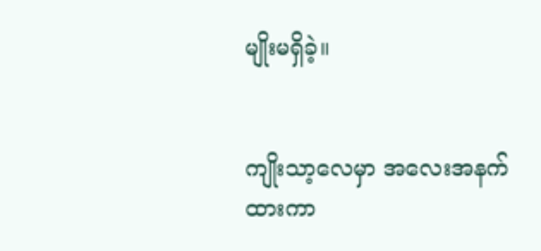မျိုးမရှိခဲ့။


ကျိုးသာ့လေမှာ အလေးအနက်ထားကာ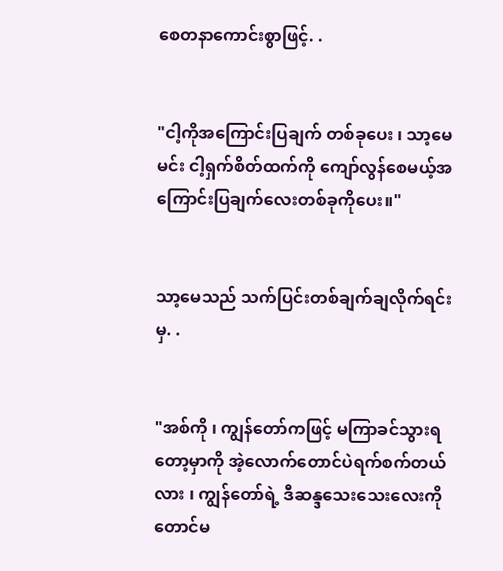စေတနာကောင်းစွာဖြင့်. .


"ငါ့ကိုအကြောင်းပြချက် တစ်ခုပေး ၊ သာ့မေ မင်း ငါ့ရှက်စိတ်ထက်ကို ကျော်လွန်စေမယ့်အကြောင်းပြချက်လေးတစ်ခုကိုပေး။"


သာ့မေသည် သက်ပြင်းတစ်ချက်ချလိုက်ရင်းမှ. .


"အစ်ကို ၊ ကျွန်တော်ကဖြင့် မကြာခင်သွားရတော့မှာကို အဲ့လောက်တောင်ပဲရက်စက်တယ်လား ၊ ကျွန်တော်ရဲ့ ဒီဆန္ဒသေးသေးလေးကိုတောင်မ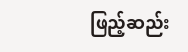ဖြည့်ဆည်း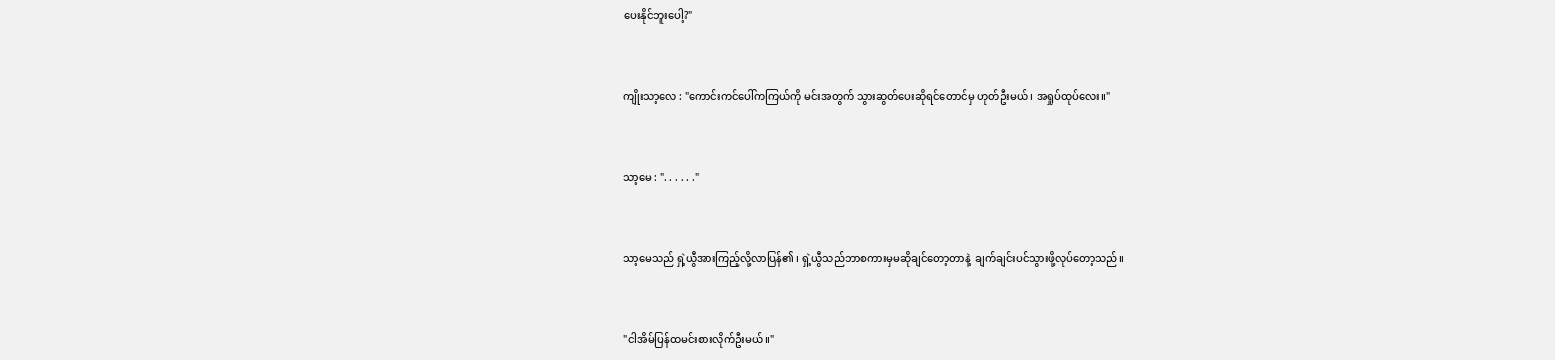ပေးနိုင်ဘူးပေါ့?"


ကျိုးသာ့လေ : "ကောင်းကင်ပေါ်ကကြယ်ကို မင်းအတွက် သွားဆွတ်ပေးဆိုရင်တောင်မှ ဟုတ်ဦးမယ် ၊ အရှုပ်ထုပ်လေး။"


သာ့မေ : ". . . . . ."


သာ့မေသည် ရှဲ့ယွီအားကြည့်လို့လာပြန်၏ ၊ ရှဲ့ယွီသည်ဘာစကားမှမဆိုချင်တော့တာနဲ့  ချက်ချင်းပင်သွားဖို့လုပ်တော့သည်။


"ငါအိမ်ပြန်ထမင်းစားလိုက်ဦးမယ်။"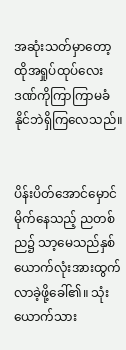အဆုံးသတ်မှာတော့ ထိုအရှုပ်ထုပ်လေးဒဏ်ကိုကြာကြာမခံနိုင်ဘဲရှိကြလေသည်။


ပိန်းပိတ်အောင်မှောင်မိုက်နေသည့် ညတစ်ည၌ သာ့မေသည်နှစ်ယောက်လုံးအားထွက်လာခဲ့ဖို့ခေါ်၏။ သုံးယောက်သား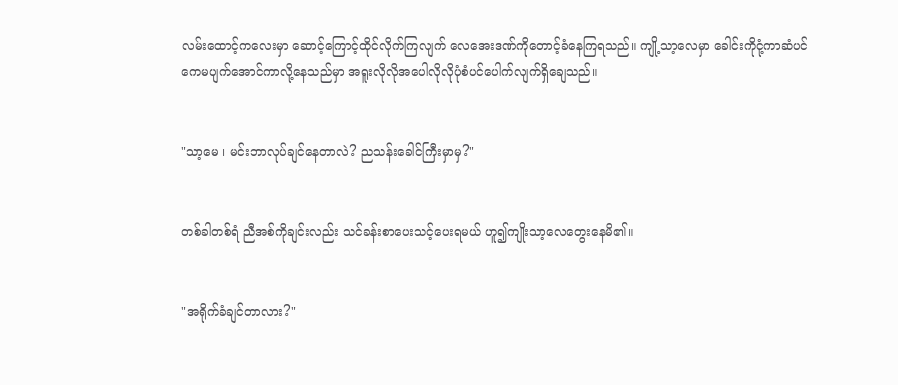လမ်းထောင့်ကလေးမှာ ဆောင့်ကြောင့်ထိုင်လိုက်ကြလျက် လေအေးဒဏ်ကိုတောင့်ခံနေကြရသည်။ ကျို့သာ့လေမှာ ခေါင်းကိုငုံ့ကာဆံပင်ကေမပျက်အောင်ကာလို့နေသည်မှာ အရူးလိုလိုအပေါလိုလိုပုံစံပင်ပေါက်လျက်ရှိချေသည်။


"သာ့မေ ၊ မင်းဘာလုပ်ချင်နေတာလဲ? ညသန်းခေါင်ကြီးမှာမှ?"


တစ်ခါတစ်ရံ ညီအစ်ကိုချင်းလည်း သင်ခန်းစာပေးသင့်ပေးရမယ် ဟူ၍ကျိုးသာ့လေတွေးနေမိ၏။


"အရိုက်ခံချင်တာလား?"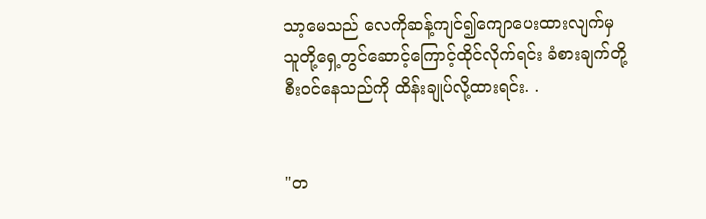သာ့မေသည် လေကိုဆန့်ကျင်၍ကျောပေးထားလျက်မှ သူတို့ရှေ့တွင်ဆောင့်ကြောင့်ထိုင်လိုက်ရင်း ခံစားချက်တို့စီးဝင်နေသည်ကို ထိန်းချုပ်လို့ထားရင်း. .


"တ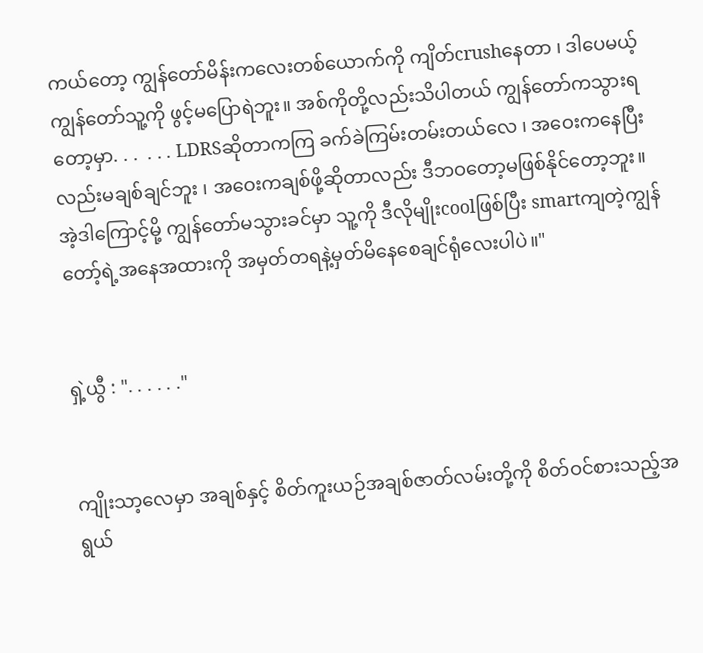ကယ်တော့ ကျွန်တော်မိန်းကလေးတစ်ယောက်ကို ကျိတ်crushနေတာ ၊ ဒါပေမယ့် ကျွန်တော်သူ့ကို ဖွင့်မပြောရဲဘူး။ အစ်ကိုတို့လည်းသိပါတယ် ကျွန်တော်ကသွားရတော့မှာ. . .  . . . LDRSဆိုတာကကြ ခက်ခဲကြမ်းတမ်းတယ်လေ ၊ အဝေးကနေပြီးလည်းမချစ်ချင်ဘူး ၊ အဝေးကချစ်ဖို့ဆိုတာလည်း ဒီဘဝတော့မဖြစ်နိုင်တော့ဘူး။ အဲ့ဒါကြောင့်မို့ ကျွန်တော်မသွားခင်မှာ သူ့ကို ဒီလိုမျိုးcoolဖြစ်ပြီး smartကျတဲ့ကျွန်တော့်ရဲ့အနေအထားကို အမှတ်တရနဲ့မှတ်မိနေစေချင်ရုံလေးပါပဲ။"


ရှဲ့ယွီ : ". . . . . ."


ကျိုးသာ့လေမှာ အချစ်နှင့် စိတ်ကူးယဉ်အချစ်ဇာတ်လမ်းတို့ကို စိတ်ဝင်စားသည့်အရွယ်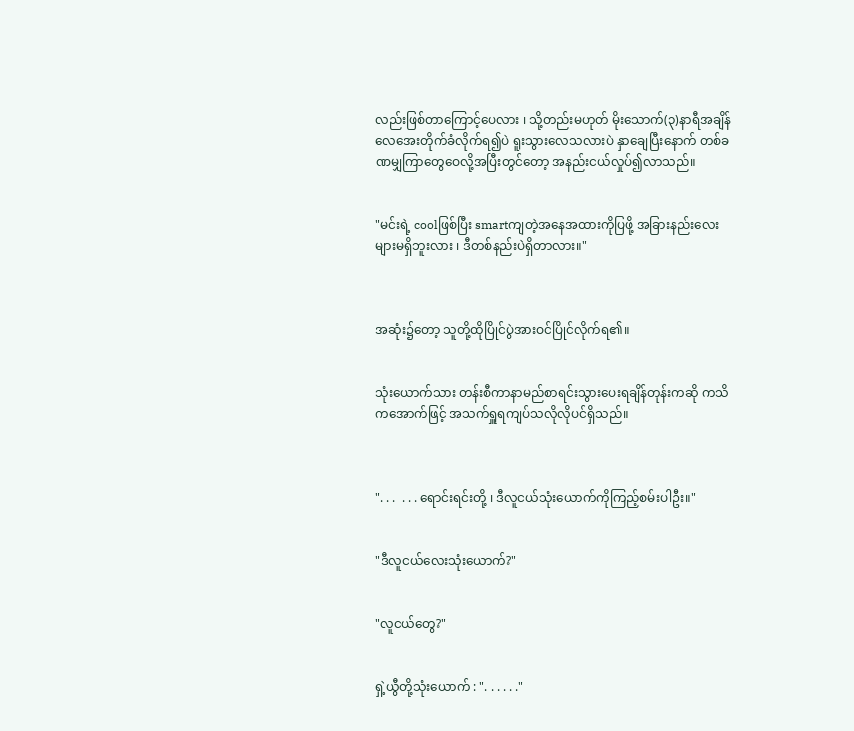လည်းဖြစ်တာကြောင့်ပေလား ၊ သို့တည်းမဟုတ် မိုးသောက်(၃)နာရီအချိန် လေအေးတိုက်ခံလိုက်ရ၍ပဲ ရူးသွားလေသလားပဲ နှာချေပြီးနောက် တစ်ခဏမျှကြာတွေဝေလို့အပြီးတွင်တော့ အနည်းငယ်လှုပ်၍လာသည်။


"မင်းရဲ့ coolဖြစ်ပြီး smartကျတဲ့အနေအထားကိုပြဖို့ အခြားနည်းလေးများမရှိဘူးလား ၊ ဒီတစ်နည်းပဲရှိတာလား။"



အဆုံး၌တော့ သူတို့ထိုပြိုင်ပွဲအားဝင်ပြိုင်လိုက်ရ၏။


သုံးယောက်သား တန်းစီကာနာမည်စာရင်းသွားပေးရချိန်တုန်းကဆို ကသိကအောက်ဖြင့် အသက်ရှူရကျပ်သလိုလိုပင်ရှိသည်။



". . .  . . . ရောင်းရင်းတို့ ၊ ဒီလူငယ်သုံးယောက်ကိုကြည့်စမ်းပါဦး။"


"ဒီလူငယ်လေးသုံးယောက်?"


"လူငယ်တွေ?"


ရှဲ့ယွီတို့သုံးယောက် : ". . . . . ."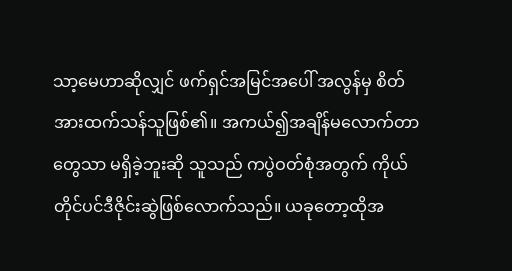သာ့မေဟာဆိုလျှင် ဖက်ရှင်အမြင်အပေါ် အလွန်မှ စိတ်အားထက်သန်သူဖြစ်၏။ အကယ်၍အချိန်မလောက်တာတွေသာ မရှိခဲ့ဘူးဆို သူသည် ကပွဲဝတ်စုံအတွက် ကိုယ်တိုင်ပင်ဒီဇိုင်းဆွဲဖြစ်လောက်သည်။ ယခုတော့ထိုအ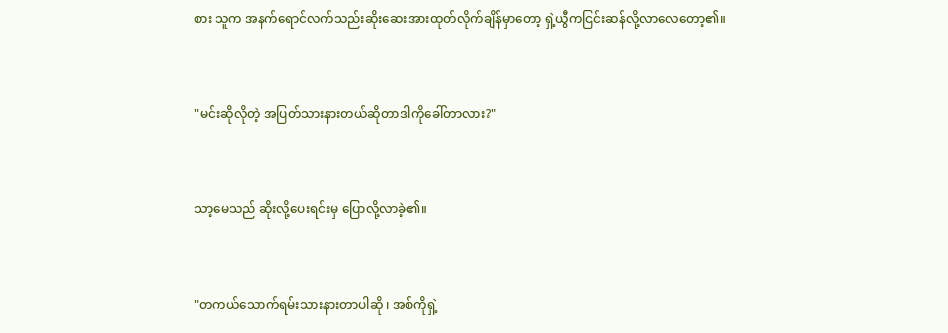စား သူက အနက်ရောင်လက်သည်းဆိုးဆေးအားထုတ်လိုက်ချိန်မှာတော့ ရှဲ့ယွီကငြင်းဆန်လို့လာလေတော့၏။


"မင်းဆိုလိုတဲ့ အပြတ်သားနားတယ်ဆိုတာဒါကိုခေါ်တာလား?"


သာ့မေသည် ဆိုးလို့ပေးရင်းမှ ပြောလို့လာခဲ့၏။


"တကယ်သောက်ရမ်းသားနားတာပါဆို ၊ အစ်ကိုရှဲ့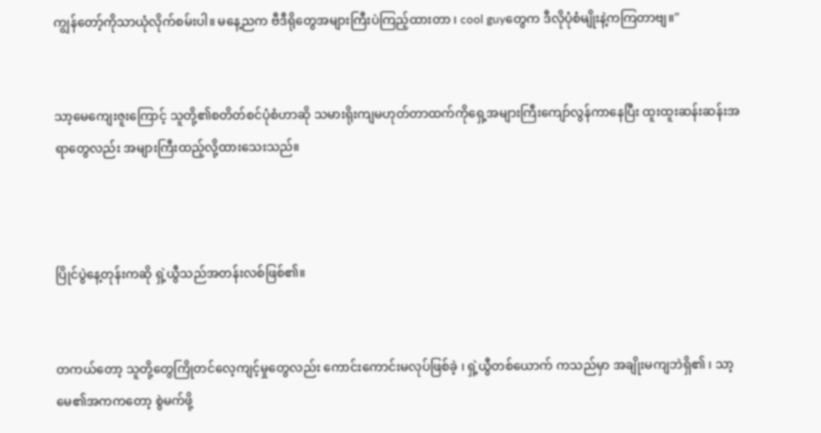ကျွန်တော့်ကိုသာယုံလိုက်စမ်းပါ။ မနေ့ညက ဗီဒီရိုတွေအများကြီးပဲကြည့်ထားတာ ၊ cool guyတွေက ဒီလိုပုံစံမျိုးနဲ့ကကြတာဗျ။"


သာ့မေကျေးဇူးကြောင့် သူတို့၏စတိတ်စင်ပုံစံဟာဆို သမားရိုးကျမဟုတ်တာထက်ကိုရှေ့အများကြီးကျော်လွန်ကာနေပြီး ထူးထူးဆန်းဆန်းအရာတွေလည်း အများကြီးထည့်လို့ထားသေးသည်။



ပြိုင်ပွဲနေ့တုန်းကဆို ရှဲ့ယွီသည်အတန်းလစ်ဖြစ်၏။


တကယ်တော့ သူတို့တွေကြိုတင်လေ့ကျင့်မှုတွေလည်း ကောင်းကောင်းမလုပ်ဖြစ်ခဲ့ ၊ ရှဲ့ယွီတစ်ယောက် ကသည်မှာ အချိုးမကျဘဲရှိ၏ ၊ သာ့မေ၏အကကတော့ စွဲမက်ဖို့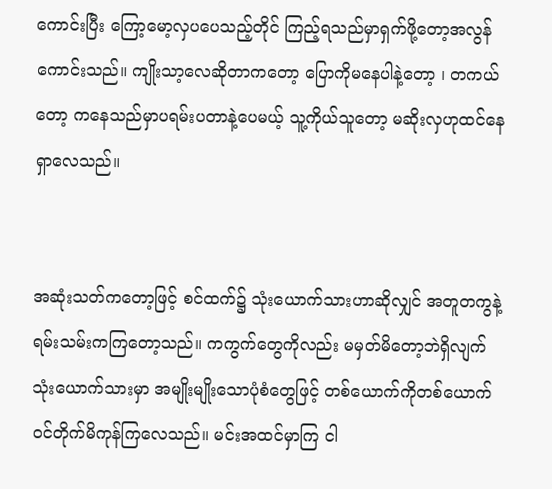ကောင်းပြီး ကြော့မော့လှပပေသည့်တိုင် ကြည့်ရသည်မှာရှက်ဖို့တော့အလွန်ကောင်းသည်။ ကျိုးသာ့လေဆိုတာကတော့ ပြောကိုမနေပါနဲ့တော့ ၊ တကယ်တော့ ကနေသည်မှာပရမ်းပတာနဲ့ပေမယ့် သူ့ကိုယ်သူတော့ မဆိုးလှဟုထင်နေရှာလေသည်။


အဆုံးသတ်ကတော့ဖြင့် စင်ထက်၌ သုံးယောက်သားဟာဆိုလျှင် အတူတကွနဲ့ ရမ်းသမ်းကကြတော့သည်။ ကကွက်တွေကိုလည်း မမှတ်မိတော့ဘဲရှိလျက် သုံးယောက်သားမှာ အမျိုးမျိုးသောပုံစံတွေဖြင့် တစ်ယောက်ကိုတစ်ယောက်ဝင်တိုက်မိကုန်ကြလေသည်။ မင်းအထင်မှာကြ ငါ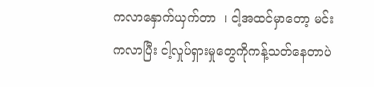ကလာနှောက်ယှက်တာ  ၊ ငါ့အထင်မှာတော့ မင်းကလာပြီး ငါ့လှုပ်ရှားမှုတွေကိုကန့်သတ်နေတာပဲ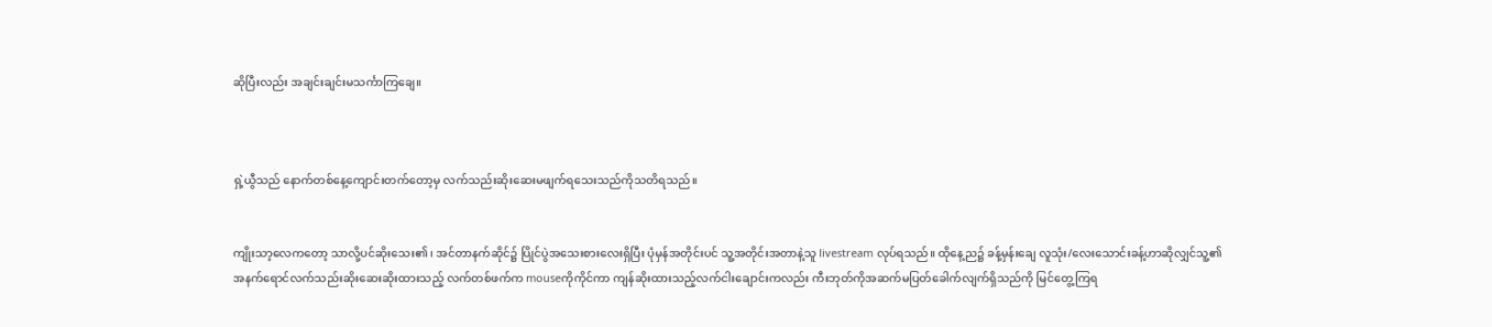ဆိုပြီးလည်း အချင်းချင်းမသင်္ကာကြချေ။



ရှဲ့ယွီသည် နောက်တစ်နေ့ကျောင်းတက်တော့မှ လက်သည်းဆိုးဆေးမဖျက်ရသေးသည်ကိုသတိရသည်။


ကျိုးသာ့လေကတော့ သာလို့ပင်ဆိုးသေး၏ ၊ အင်တာနက်ဆိုင်၌ ပြိုင်ပွဲအသေးစားလေးရှိပြီး ပုံမှန်အတိုင်းပင် သူ့အတိုင်းအတာနဲ့သူ livestream လုပ်ရသည်။ ထိုနေ့ည၌ ခန့်မှန်းချေ လူသုံး/လေးသောင်းခန့်ဟာဆိုလျှင်သူ့၏အနက်ရောင်လက်သည်းဆိုးဆေးဆိုးထားသည့် လက်တစ်ဖက်က mouseကိုကိုင်ကာ ကျန်ဆိုးထားသည့်လက်ငါးချောင်းကလည်း ကီးဘုတ်ကိုအဆက်မပြတ်ခေါက်လျက်ရှိသည်ကို မြင်တွေ့ကြရ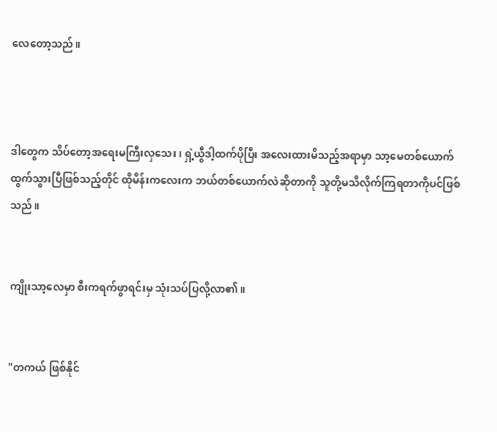လေတော့သည်။



ဒါတွေက သိပ်တော့အရေးမကြီးလှသေး ၊ ရှဲ့ယွီဒါ့ထက်ပိုပြီး အလေးထားမိသည့်အရာမှာ သာ့မေတစ်ယောက်ထွက်သွားပြီဖြစ်သည့်တိုင် ထိုမိန်းကလေးက ဘယ်တစ်ယောက်လဲဆိုတာကို သူတို့မသိလိုက်ကြရတာကိုပင်ဖြစ်သည်။


ကျိုးသာ့လေမှာ စီးကရက်ဖွာရင်းမှ သုံးသပ်ပြလို့လာ၏။


"တကယ် ဖြစ်နိုင်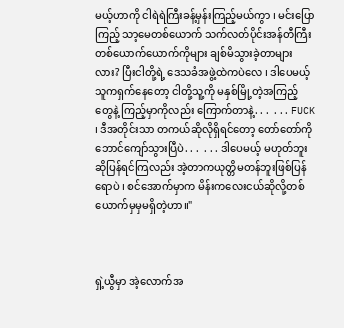မယ့်ဟာကို ငါရဲရဲကြီးခန့်မှန်းကြည့်မယ်ကွာ ၊ မင်းပြောကြည့် သာ့မေတစ်ယောက် သက်လတ်ပိုင်းအန်တီကြီးတစ်ယောက်ယောက်ကိုများ ချစ်မိသွားခဲ့တာများလား? ပြီးငါတို့ရဲ့ ဒေသခံအဖွဲ့ထဲကပဲလေ ၊ ဒါပေမယ့် သူကရှက်နေတော့ ငါတို့သူ့ကို မနှစ်မြို့တဲ့အကြည့်တွေနဲ့ ကြည့်မှာကိုလည်း ကြောက်တာနဲ့. . .  . . . FUCK ၊ ဒီအတိုင်းသာ တကယ်ဆိုလိုရှိရင်တော့ တော်တော်ကိုဘောင်ကျော်သွားပြီပဲ. . .  . . . ဒါပေမယ့် မဟုတ်ဘူးဆိုပြန်ရင်ကြလည်း အဲ့တာကယုတ္တိမတန်ဘူးဖြစ်ပြန်ရောပဲ ၊ စင်အောက်မှာက မိန်းကလေးငယ်ဆိုလို့တစ်ယောက်မှမှမရှိတဲ့ဟာ။"



ရှဲ့ယွီမှာ အဲ့လောက်အ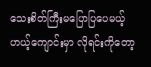သေးစိတ်ကြီးမပြောပြပေမယ့် ဟယ့်ကျောင်းမှာ လိုရင်းကိုတော့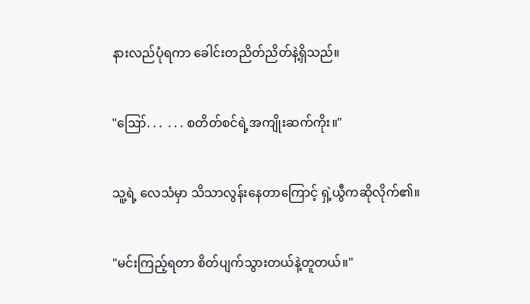နားလည်ပုံရကာ ခေါင်းတညိတ်ညိတ်နဲ့ရှိသည်။


"ဪ. . .  . . . စတိတ်စင်ရဲ့အကျိုးဆက်ကိုး။"


သူ့ရဲ့ လေသံမှာ သိသာလွန်းနေတာကြောင့် ရှဲ့ယွီကဆိုလိုက်၏။


"မင်းကြည့်ရတာ စိတ်ပျက်သွားတယ်နဲ့တူတယ်။"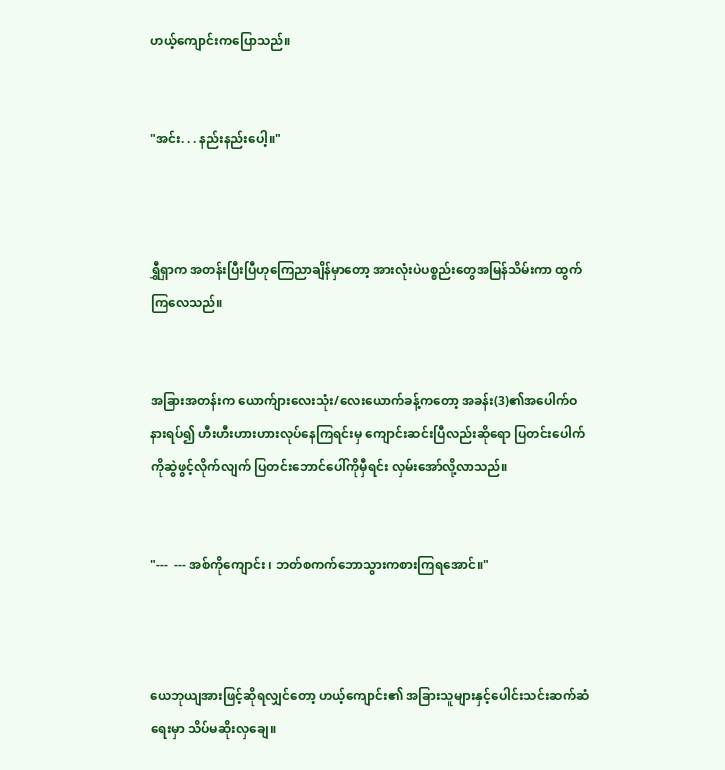ဟယ့်ကျောင်းကပြောသည်။


"အင်း. . . နည်းနည်းပေါ့။"



ရွှီရှာက အတန်းပြီးပြီဟုကြေညာချိန်မှာတော့ အားလုံးပဲပစ္စည်းတွေအမြန်သိမ်းကာ ထွက်ကြလေသည်။


အခြားအတန်းက ယောက်ျားလေးသုံး/လေးယောက်ခန့်ကတော့ အခန်း(3)၏အပေါက်ဝနားရပ်၍ ဟီးဟီးဟားဟားလုပ်နေကြရင်းမှ ကျောင်းဆင်းပြီလည်းဆိုရော ပြတင်းပေါက်ကိုဆွဲဖွင့်လိုက်လျက် ပြတင်းဘောင်ပေါ်ကိုမှီရင်း လှမ်းအော်လို့လာသည်။


"---  --- အစ်ကိုကျောင်း ၊ ဘတ်စကက်ဘောသွားကစားကြရအောင်။"



ယေဘုယျအားဖြင့်ဆိုရလျှင်တော့ ဟယ့်ကျောင်း၏ အခြားသူများနှင့်ပေါင်းသင်းဆက်ဆံရေးမှာ သိပ်မဆိုးလှချေ။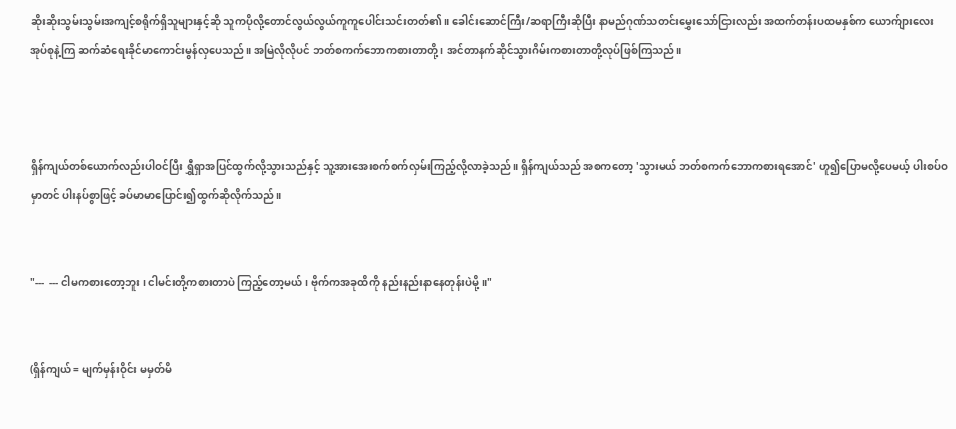ဆိုးဆိုးသွမ်းသွမ်းအကျင့်စရိုက်ရှိသူများနှင့်ဆို သူကပိုလို့တောင်လွယ်လွယ်ကူကူပေါင်းသင်းတတ်၏။ ခေါင်းဆောင်ကြီး/ဆရာကြီးဆိုပြီး နာမည်ဂုဏ်သတင်းမွှေးသော်ငြားလည်း အထက်တန်းပထမနှစ်က ယောက်ျားလေးအုပ်စုနဲ့ကြ ဆက်ဆံရေးခိုင်မာကောင်းမွန်လှပေသည်။ အမြဲလိုလိုပင် ဘတ်စကက်ဘောကစားတာတို့ ၊ အင်တာနက်ဆိုင်သွားဂိမ်းကစားတာတို့လုပ်ဖြစ်ကြသည်။



ရှိန်ကျယ်တစ်ယောက်လည်းပါဝင်ပြီး ရွှီရှာအပြင်ထွက်လို့သွားသည်နှင့် သူ့အားအေးစက်စက်လှမ်းကြည့်လို့လာခဲ့သည်။ ရှိန်ကျယ်သည် အစကတော့ 'သွားမယ် ဘတ်စကက်ဘောကစားရအောင်' ဟူ၍ပြောမလို့ပေမယ့် ပါးစပ်ဝမှာတင် ပါးနပ်စွာဖြင့် ခပ်မာမာပြောင်း၍ထွက်ဆိုလိုက်သည်။


"---  --- ငါမကစားတော့ဘူး ၊ ငါမင်းတို့ကစားတာပဲ ကြည့်တော့မယ် ၊ ဗိုက်ကအခုထိကို နည်းနည်းနာနေတုန်းပဲမို့။"


(ရှိန်ကျယ် = မျက်မှန်းဝိုင်း မမှတ်မိ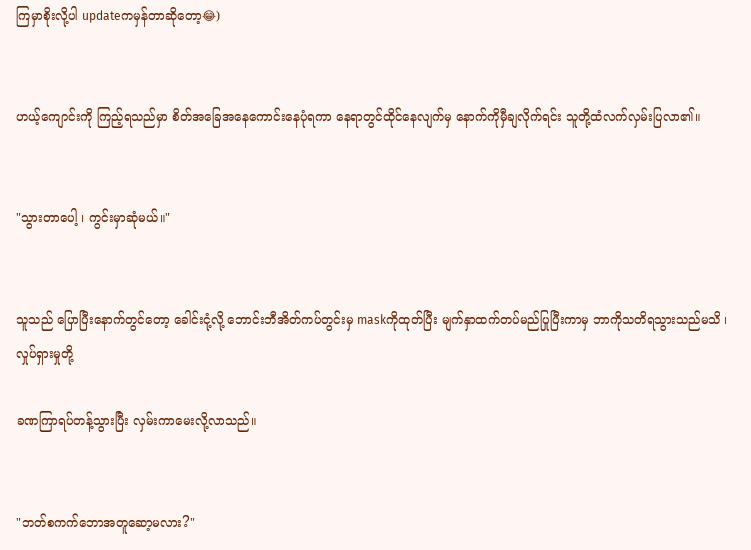ကြမှာစိုးလို့ပါ updateကမှန်တာဆိုတော့😂)


ဟယ့်ကျောင်းကို ကြည့်ရသည်မှာ စိတ်အခြေအနေကောင်းနေပုံရကာ နေရာတွင်ထိုင်နေလျက်မှ နောက်ကိုမှီချလိုက်ရင်း သူတို့ထံလက်လှမ်းပြလာ၏။


"သွားတာပေါ့ ၊ ကွင်းမှာဆုံမယ်။"


သူသည် ပြောပြီးနောက်တွင်တော့ ခေါင်းငုံ့လို့ ဘောင်းဘီအိတ်ကပ်တွင်းမှ maskကိုထုတ်ပြီး မျက်နှာထက်တပ်မည်ပြုပြီးကာမှ ဘာကိုသတိရသွားသည်မသိ ၊ လှုပ်ရှားမှုတို့

ခဏကြာရပ်တန့်သွားပြီး လှမ်းကာမေးလို့လာသည်။


"ဘတ်စကက်ဘောအတူဆော့မလား?"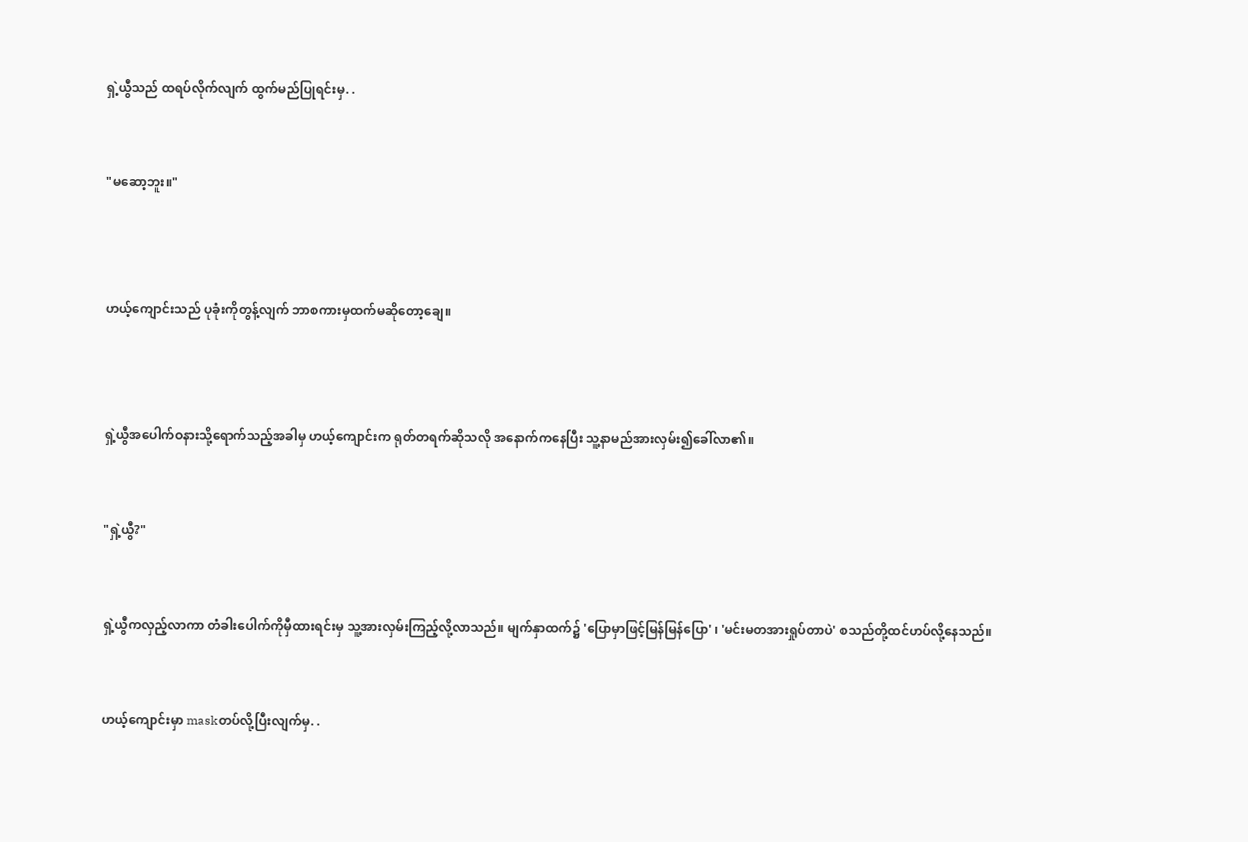ရှဲ့ယွီသည် ထရပ်လိုက်လျက် ထွက်မည်ပြုရင်းမှ. .


"မဆော့ဘူး။"



ဟယ့်ကျောင်းသည် ပုခုံးကိုတွန့်လျက် ဘာစကားမှထက်မဆိုတော့ချေ။



ရှဲ့ယွီအပေါက်ဝနားသို့ရောက်သည့်အခါမှ ဟယ့်ကျောင်းက ရုတ်တရက်ဆိုသလို အနောက်ကနေပြီး သူ့နာမည်အားလှမ်း၍ခေါ်လာ၏။


"ရှဲ့ယွီ?"


ရှဲ့ယွီကလှည့်လာကာ တံခါးပေါက်ကိုမှီထားရင်းမှ သူ့အားလှမ်းကြည့်လို့လာသည်။ မျက်နှာထက်၌ 'ပြောမှာဖြင့်မြန်မြန်ပြော' ၊ 'မင်းမတအားရှုပ်တာပဲ' စသည်တို့ထင်ဟပ်လို့နေသည်။


ဟယ့်ကျောင်းမှာ maskတပ်လို့ပြီးလျက်မှ. .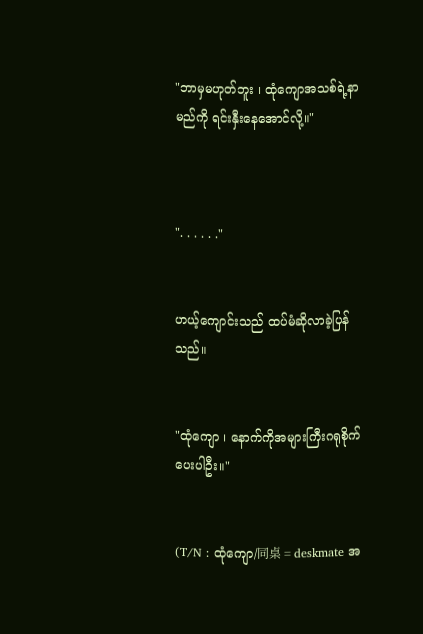"ဘာမှမဟုတ်ဘူး ၊ ထုံကျောအသစ်ရဲ့နာမည်ကို ရင်းနှီးနေအောင်လို့။"



". . . . . ."


ဟယ့်ကျောင်းသည် ထပ်မံဆိုလာခဲ့ပြန်သည်။


"ထုံကျော ၊ နောက်ကိုအများကြီးဂရုစိုက်ပေးပါဦး။"


(T/N : ထုံကျော/同桌 = deskmate အ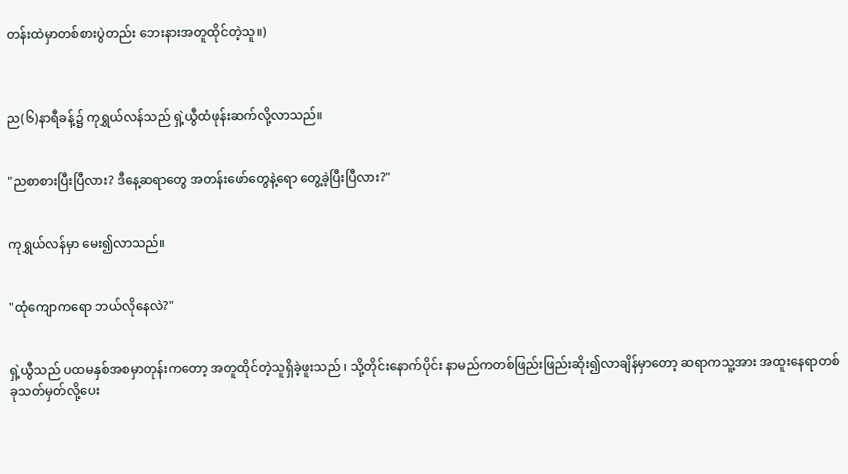တန်းထဲမှာတစ်စားပွဲတည်း ဘေးနားအတူထိုင်တဲ့သူ။)



ည(၆)နာရီခန့်၌ ကုရွှယ်လန်သည် ရှဲ့ယွီထံဖုန်းဆက်လို့လာသည်။


"ညစာစားပြီးပြီလား? ဒီနေ့ဆရာတွေ အတန်းဖော်တွေနဲ့ရော တွေ့ခဲ့ပြီးပြီလား?"


ကုရွှယ်လန်မှာ မေး၍လာသည်။


"ထုံကျောကရော ဘယ်လိုနေလဲ?"


ရှဲ့ယွီသည် ပထမနှစ်အစမှာတုန်းကတော့ အတူထိုင်တဲ့သူရှိခဲ့ဖူးသည် ၊ သို့တိုင်းနောက်ပိုင်း နာမည်ကတစ်ဖြည်းဖြည်းဆိုး၍လာချိန်မှာတော့ ဆရာကသူ့အား အထူးနေရာတစ်ခုသတ်မှတ်လို့ပေး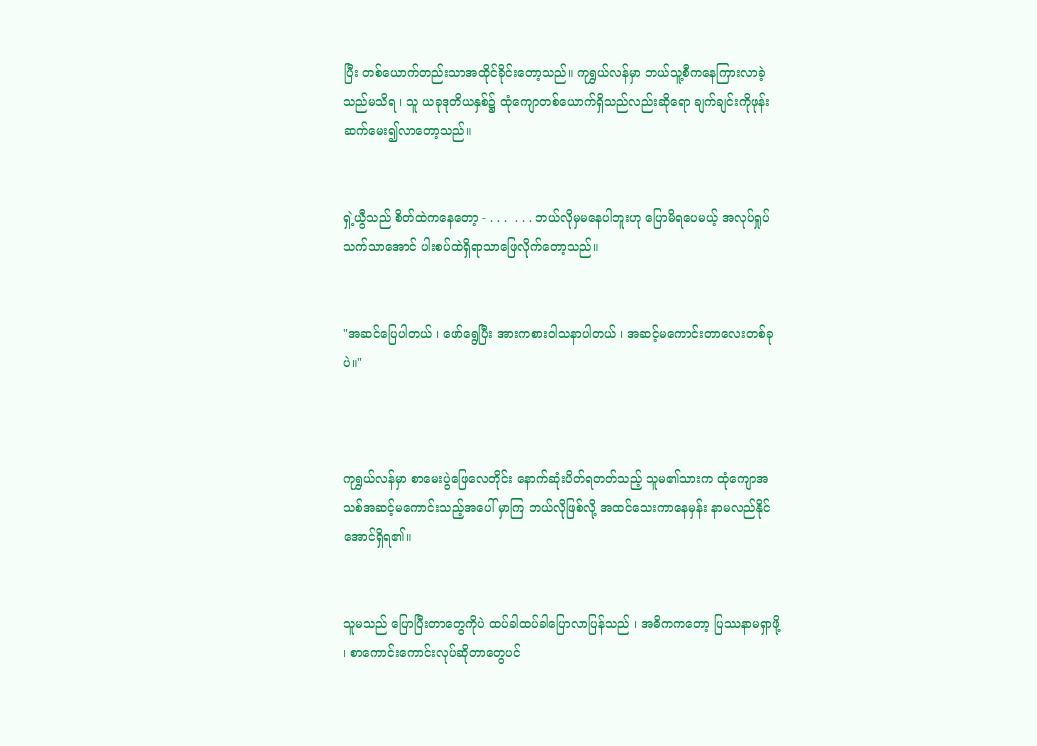ပြီး တစ်ယောက်တည်းသာအထိုင်ခိုင်းတော့သည်။ ကုရွှယ်လန်မှာ ဘယ်သူ့စီကနေကြားလာခဲ့သည်မသိရ ၊ သူ ယခုဒုတိယနှစ်၌ ထုံကျောတစ်ယောက်ရှိသည်လည်းဆိုရော ချက်ချင်းကိုဖုန်းဆက်မေး၍လာတော့သည်။


ရှဲ့ယွီသည် စိတ်ထဲကနေတော့ - . . .  . . . ဘယ်လိုမှမနေပါဘူးဟု ပြောမိရပေမယ့် အလုပ်ရှုပ်သက်သာအောင် ပါးစပ်ထဲရှိရာသာဖြေလိုက်တော့သည်။


"အဆင်ပြေပါတယ် ၊ ဖော်ရွေပြီး အားကစားဝါသနာပါတယ် ၊ အဆင့်မကောင်းတာလေးတစ်ခုပဲ။"



ကုရွှယ်လန်မှာ စာမေးပွဲဖြေလေတိုင်း နောက်ဆုံးပိတ်ရတတ်သည့် သူမ၏သားက ထုံကျောအသစ်အဆင့်မကောင်းသည့်အပေါ် မှာကြ ဘယ်လိုဖြစ်လို့ အထင်သေးကာနေမှန်း နာမလည်နိုင်အောင်ရှိရ၏။


သူမသည် ပြောပြီးတာတွေကိုပဲ ထပ်ခါထပ်ခါပြောလာပြန်သည် ၊ အဓိကကတော့ ပြဿနာမရှာဖို့ ၊ စာကောင်းကောင်းလုပ်ဆိုတာတွေပင်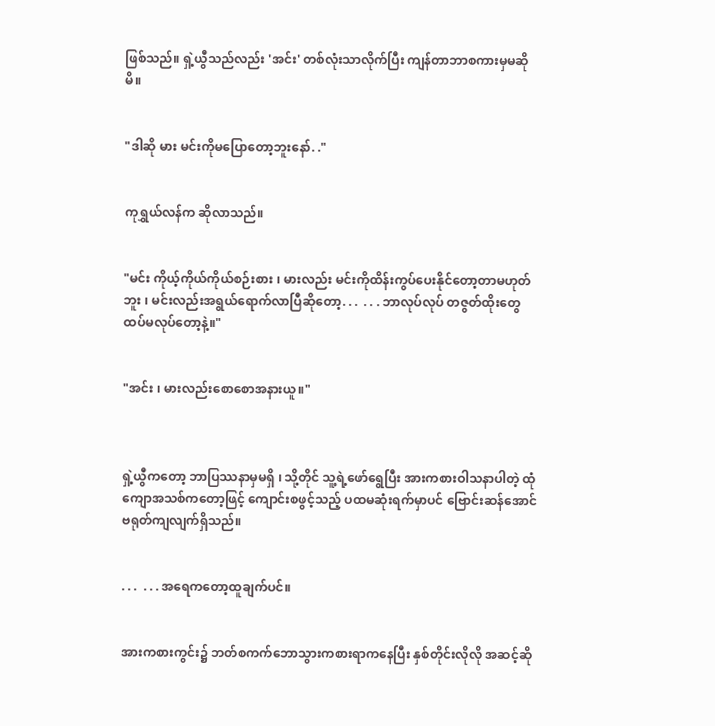ဖြစ်သည်။ ရှဲ့ယွီသည်လည်း 'အင်း' တစ်လုံးသာလိုက်ပြီး ကျန်တာဘာစကားမှမဆိုမိ။


"ဒါဆို မား မင်းကိုမပြောတော့ဘူးနော်. ."


ကုရွှယ်လန်က ဆိုလာသည်။


"မင်း ကိုယ့်ကိုယ်ကိုယ်စဉ်းစား ၊ မားလည်း မင်းကိုထိန်းကွပ်ပေးနိုင်တော့တာမဟုတ်ဘူး ၊ မင်းလည်းအရွယ်ရောက်လာပြီဆိုတော့. . .  . . . ဘာလုပ်လုပ် တဇွတ်ထိုးတွေထပ်မလုပ်တော့နဲ့။"


"အင်း ၊ မားလည်းစောစောအနားယူ။"



ရှဲ့ယွီကတော့ ဘာပြဿနာမှမရှိ ၊ သို့တိုင် သူ့ရဲ့ဖော်ရွေပြီး အားကစားဝါသနာပါတဲ့ ထုံကျောအသစ်ကတော့ဖြင့် ကျောင်းစဖွင့်သည့် ပထမဆုံးရက်မှာပင် ဗြောင်းဆန်အောင်ဗရုတ်ကျလျက်ရှိသည်။


. . .  . . . အရေကတော့ထူချက်ပင်။


အားကစားကွင်း၌ ဘတ်စကက်ဘောသွားကစားရာကနေပြီး နှစ်တိုင်းလိုလို အဆင့်ဆို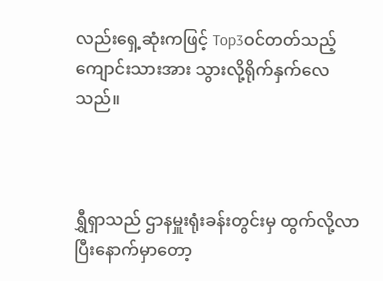လည်းရှေ့ဆုံးကဖြင့် Top3ဝင်တတ်သည့်ကျောင်းသားအား သွားလို့ရိုက်နှက်လေသည်။



ရွှီရှာသည် ဌာနမှူးရုံးခန်းတွင်းမှ ထွက်လို့လာပြီးနောက်မှာတော့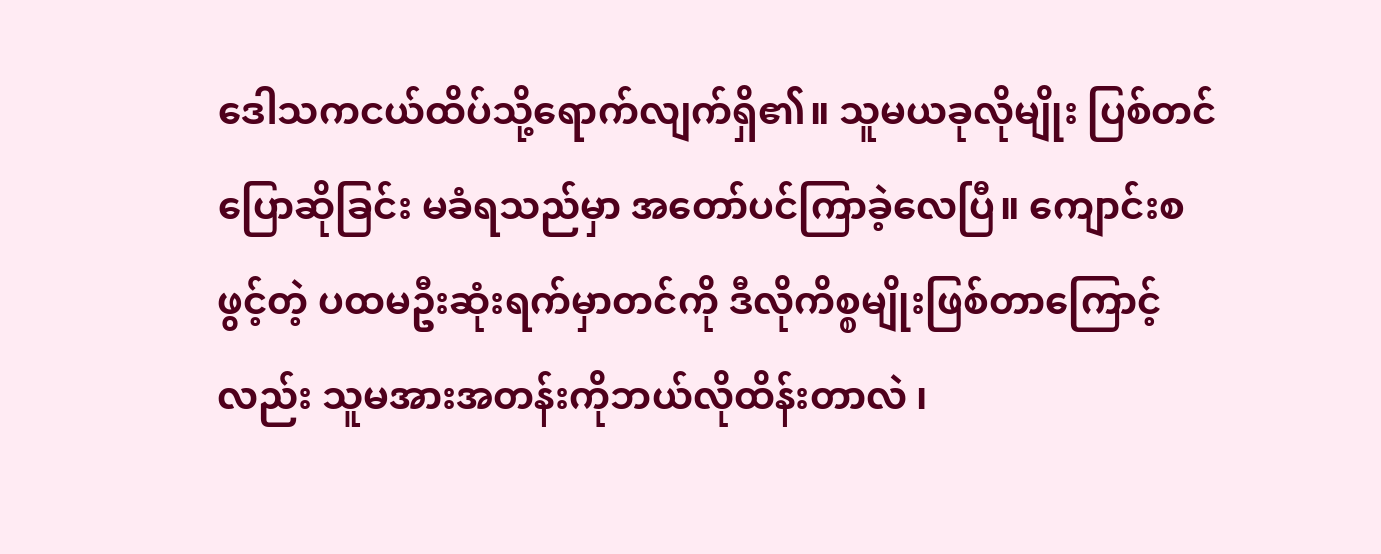ဒေါသကငယ်ထိပ်သို့ရောက်လျက်ရှိ၏။ သူမယခုလိုမျိုး ပြစ်တင်ပြောဆိုခြင်း မခံရသည်မှာ အတော်ပင်ကြာခဲ့လေပြီ။ ကျောင်းစဖွင့်တဲ့ ပထမဦးဆုံးရက်မှာတင်ကို ဒီလိုကိစ္စမျိုးဖြစ်တာကြောင့်လည်း သူမအားအတန်းကိုဘယ်လိုထိန်းတာလဲ ၊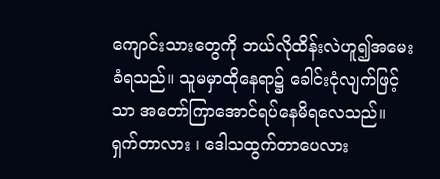ကျောင်းသားတွေကို ဘယ်လိုထိန်းလဲဟူ၍အမေးခံရသည်။ သူမမှာထိုနေရာ၌ ခေါင်းငုံလျက်ဖြင့်သာ အတော်ကြာအောင်ရပ်နေမိရလေသည်။ ရှက်တာလား ၊ ဒေါသထွက်တာပေလား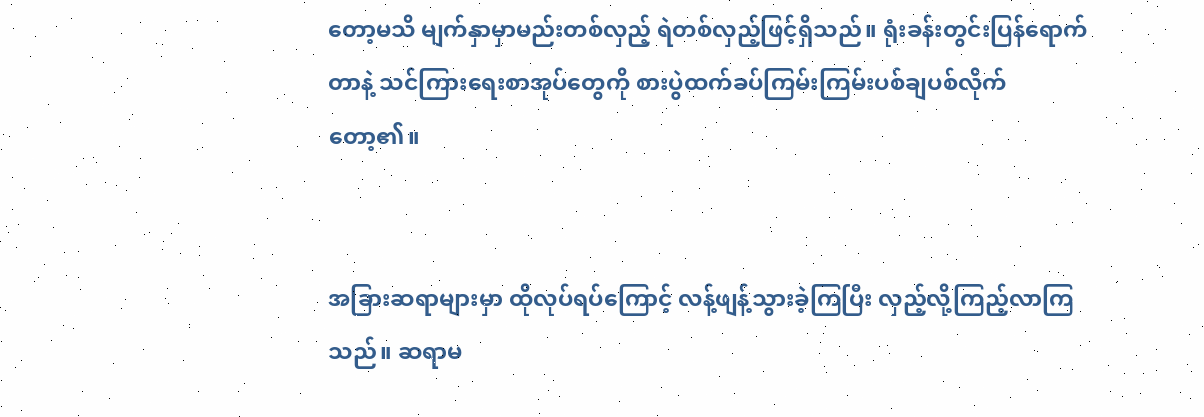တော့မသိ မျက်နှာမှာမည်းတစ်လှည့် ရဲတစ်လှည့်ဖြင့်ရှိသည်။ ရုံးခန်းတွင်းပြန်ရောက်တာနဲ့ သင်ကြားရေးစာအုပ်တွေကို စားပွဲထက်ခပ်ကြမ်းကြမ်းပစ်ချပစ်လိုက်တော့၏။


အခြားဆရာများမှာ ထိုလုပ်ရပ်ကြောင့် လန့်ဖျန့်သွားခဲ့ကြပြီး လှည့်လို့ကြည့်လာကြသည်။ ဆရာမ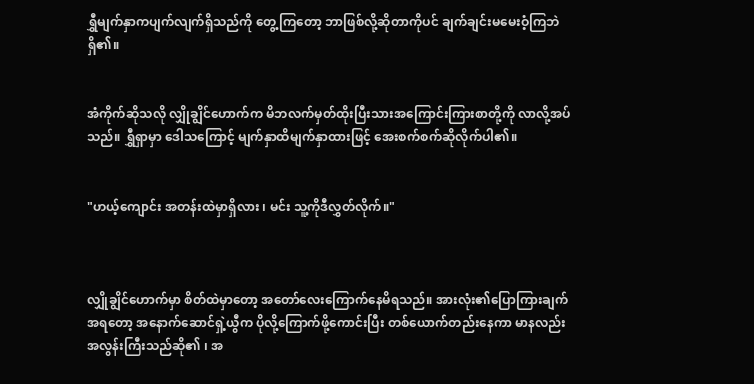ရွှီမျက်နှာကပျက်လျက်ရှိသည်ကို တွေ့ကြတော့ ဘာဖြစ်လို့ဆိုတာကိုပင် ချက်ချင်းမမေးဝံ့ကြဘဲရှိ၏။


အံကိုက်ဆိုသလို လျှိုချွိင်ဟောက်က မိဘလက်မှတ်ထိုးပြီးသားအကြောင်းကြားစာတို့ကို လာလို့အပ်သည်။ ရွှီရှာမှာ ဒေါသကြောင့် မျက်နှာထိမျက်နှာထားဖြင့် အေးစက်စက်ဆိုလိုက်ပါ၏။


"ဟယ့်ကျောင်း အတန်းထဲမှာရှိလား ၊ မင်း သူ့ကိုဒီလွှတ်လိုက်။"



လျှိုချွိင်ဟောက်မှာ စိတ်ထဲမှာတော့ အတော်လေးကြောက်နေမိရသည်။ အားလုံး၏ပြောကြားချက်အရတော့ အနောက်ဆောင်ရှဲ့ယွီက ပိုလို့ကြောက်ဖို့ကောင်းပြီး တစ်ယောက်တည်းနေကာ မာနလည်းအလွန်းကြီးသည်ဆို၏ ၊ အ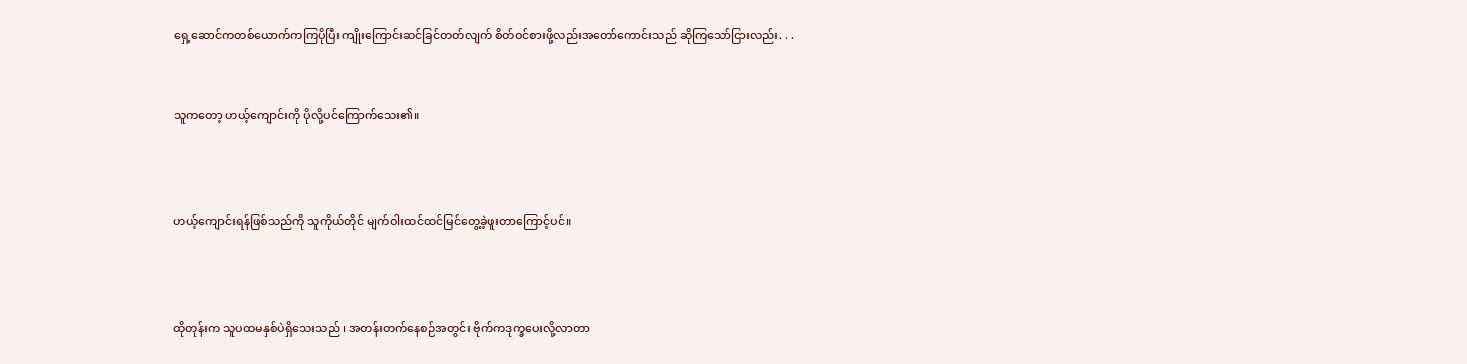ရှေ့ဆောင်ကတစ်ယောက်ကကြပိုပြီး ကျိုးကြောင်းဆင်ခြင်တတ်လျက် စိတ်ဝင်စားဖို့လည်းအတော်ကောင်းသည် ဆိုကြသော်ငြားလည်း. . .


သူကတော့ ဟယ့်ကျောင်းကို ပိုလို့ပင်ကြောက်သေး၏။



ဟယ့်ကျောင်းရန်ဖြစ်သည်ကို သူကိုယ်တိုင် မျက်ဝါးထင်ထင်မြင်တွေ့ခဲ့ဖူးတာကြောင့်ပင်။



ထိုတုန်းက သူပထမနှစ်ပဲရှိသေးသည် ၊ အတန်းတက်နေစဉ်အတွင်း ဗိုက်ကဒုက္ခပေးလို့လာတာ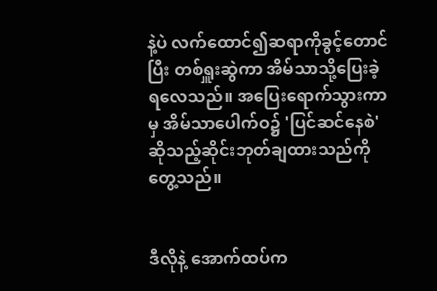နဲ့ပဲ လက်ထောင်၍ဆရာကိုခွင့်တောင်ပြီး တစ်ရှူးဆွဲကာ အိမ်သာသို့ပြေးခဲ့ရလေသည်။ အပြေးရောက်သွားကာမှ အိမ်သာပေါက်ဝ၌ 'ပြင်ဆင်နေစဲ' ဆိုသည့်ဆိုင်းဘုတ်ချထားသည်ကိုတွေ့သည်။


ဒီလိုနဲ့ အောက်ထပ်က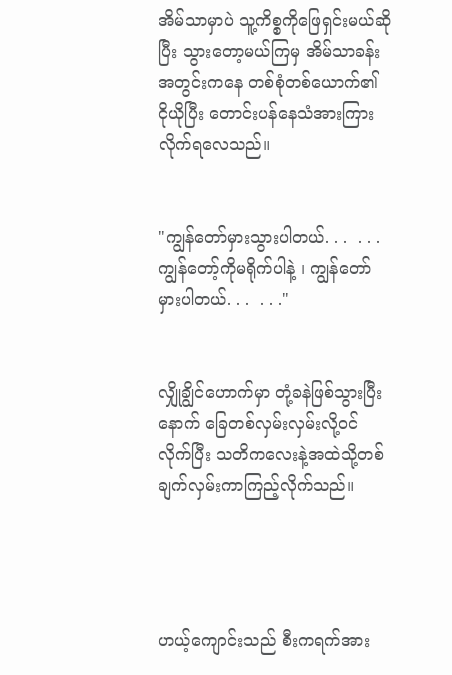အိမ်သာမှာပဲ သူ့ကိစ္စကိုဖြေရှင်းမယ်ဆိုပြီး သွားတော့မယ်ကြမှ အိမ်သာခန်းအတွင်းကနေ တစ်စုံတစ်ယောက်၏ ငိုယိုပြီး တောင်းပန်နေသံအားကြားလိုက်ရလေသည်။


"ကျွန်တော်မှားသွားပါတယ်. . .  . . . ကျွန်တော့်ကိုမရိုက်ပါနဲ့ ၊ ကျွန်တော်မှားပါတယ်. . .  . . ."


လျှိုချွိင်ဟောက်မှာ တုံ့ခနဲဖြစ်သွားပြီးနောက် ခြေတစ်လှမ်းလှမ်းလို့ဝင်လိုက်ပြီး သတိကလေးနဲ့အထဲသို့တစ်ချက်လှမ်းကာကြည့်လိုက်သည်။




ဟယ့်ကျောင်းသည် စီးကရက်အား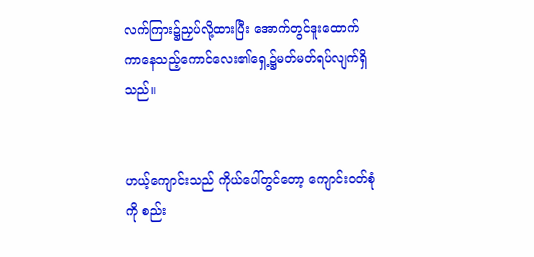လက်ကြား၌ညှပ်လို့ထားပြီး အောက်တွင်ဒူးထောက်ကာနေသည့်ကောင်လေး၏ရှေ့၌မတ်မတ်ရပ်လျက်ရှိသည်။


ဟယ့်ကျောင်းသည် ကိုယ်ပေါ်တွင်တော့ ကျောင်းဝတ်စုံကို စည်း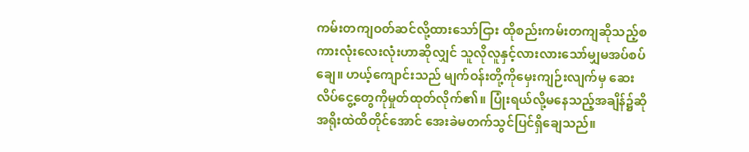ကမ်းတကျဝတ်ဆင်လို့ထားသော်ငြား ထိုစည်းကမ်းတကျဆိုသည့်စကားလုံးလေးလုံးဟာဆိုလျှင် သူလိုလူနှင့်လားလားသော်မျှမအပ်စပ်ချေ။ ဟယ့်ကျောင်းသည် မျက်ဝန်းတို့ကိုမှေးကျဉ်းလျက်မှ ဆေးလိပ်ငွေ့တွေကိုမှုတ်ထုတ်လိုက်၏။ ပြုံးရယ်လို့မနေသည့်အချိန်၌ဆို အရိုးထဲထိတိုင်အောင် အေးခဲမတက်သွင်ပြင်ရှိချေသည်။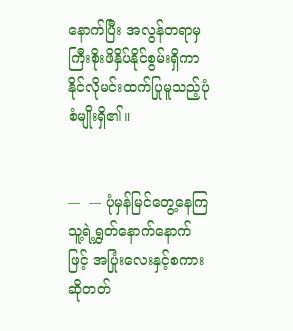နောက်ပြီး အလွန်တရာမှ ကြီးစိုးဖိနှိပ်နိုင်စွမ်းရှိကာ နိုင်လိုမင်းထက်ပြုမူသည့်ပုံစံမျိုးရှိ၏။


---  --- ပုံမှန်မြင်တွေ့နေကြ သူ့ရဲ့ရွှတ်နောက်နောက်ဖြင့် အပြုံးလေးနှင့်စကားဆိုတတ်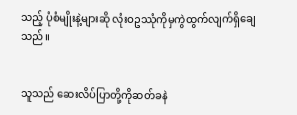သည့် ပုံစံမျိုးနဲ့များဆို လုံးဝဥဿုံကိုမှကွဲထွက်လျက်ရှိချေသည်။


သူသည် ဆေးလိပ်ပြာတို့ကိုဆတ်ခနဲ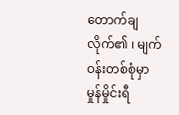တောက်ချလိုက်၏ ၊ မျက်ဝန်းတစ်စုံမှာမှုန်မှိုင်းရီ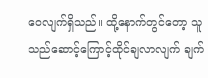ဝေလျက်ရှိသည်။ ထို့နောက်တွင်တော့ သူသည်ဆောင့်ကြောင့်ထိုင်ချလာလျက် ချက်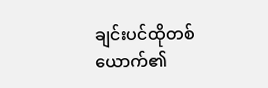ချင်းပင်ထိုတစ်ယောက်၏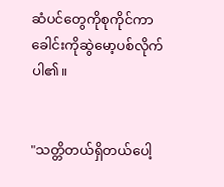ဆံပင်တွေကိုစုကိုင်ကာ ခေါင်းကိုဆွဲမော့ပစ်လိုက်ပါ၏။


"သတ္တိတယ်ရှိတယ်ပေါ့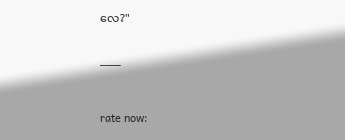လေ?"


___



rate now: